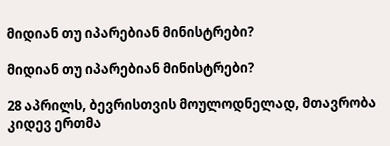მიდიან თუ იპარებიან მინისტრები?

მიდიან თუ იპარებიან მინისტრები?

28 აპრილს, ბევრისთვის მოულოდნელად, მთავრობა კიდევ ერთმა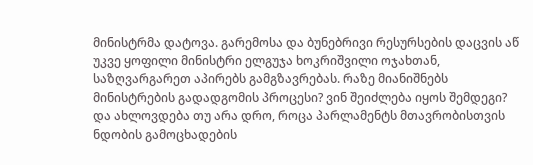მინისტრმა დატოვა. გარემოსა და ბუნებრივი რესურსების დაცვის აწ უკვე ყოფილი მინისტრი ელგუჯა ხოკრიშვილი ოჯახთან, საზღვარგარეთ აპირებს გამგზავრებას. რაზე მიანიშნებს მინისტრების გადადგომის პროცესი? ვინ შეიძლება იყოს შემდეგი? და ახლოვდება თუ არა დრო, როცა პარლამენტს მთავრობისთვის ნდობის გამოცხადების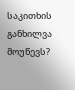საკითხის განხილვა მოუწევს?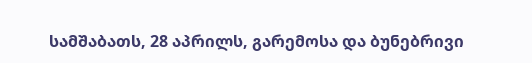სამშაბათს, 28 აპრილს, გარემოსა და ბუნებრივი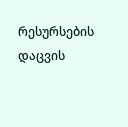რესურსების დაცვის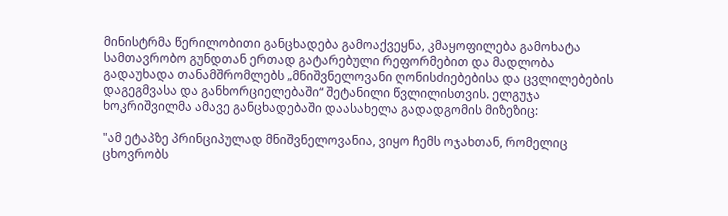მინისტრმა წერილობითი განცხადება გამოაქვეყნა, კმაყოფილება გამოხატა სამთავრობო გუნდთან ერთად გატარებული რეფორმებით და მადლობა გადაუხადა თანამშრომლებს „მნიშვნელოვანი ღონისძიებებისა და ცვლილებების დაგეგმვასა და განხორციელებაში“ შეტანილი წვლილისთვის. ელგუჯა ხოკრიშვილმა ამავე განცხადებაში დაასახელა გადადგომის მიზეზიც:

"ამ ეტაპზე პრინციპულად მნიშვნელოვანია, ვიყო ჩემს ოჯახთან, რომელიც ცხოვრობს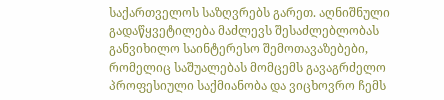საქართველოს საზღვრებს გარეთ. აღნიშნული გადაწყვეტილება მაძლევს შესაძლებლობას განვიხილო საინტერესო შემოთავაზებები, რომელიც საშუალებას მომცემს გავაგრძელო პროფესიული საქმიანობა და ვიცხოვრო ჩემს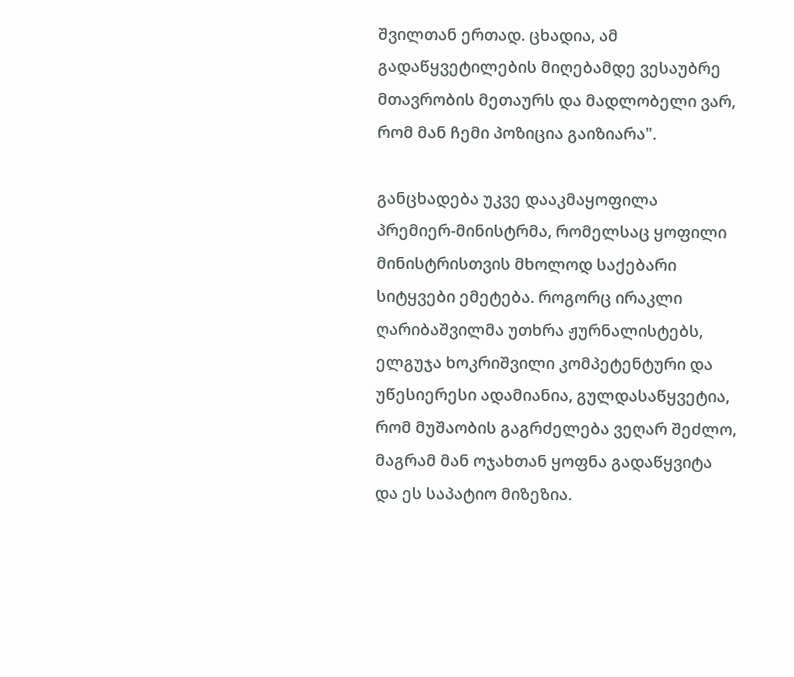შვილთან ერთად. ცხადია, ამ გადაწყვეტილების მიღებამდე ვესაუბრე მთავრობის მეთაურს და მადლობელი ვარ, რომ მან ჩემი პოზიცია გაიზიარა".

განცხადება უკვე დააკმაყოფილა პრემიერ-მინისტრმა, რომელსაც ყოფილი მინისტრისთვის მხოლოდ საქებარი სიტყვები ემეტება. როგორც ირაკლი ღარიბაშვილმა უთხრა ჟურნალისტებს, ელგუჯა ხოკრიშვილი კომპეტენტური და უწესიერესი ადამიანია, გულდასაწყვეტია, რომ მუშაობის გაგრძელება ვეღარ შეძლო, მაგრამ მან ოჯახთან ყოფნა გადაწყვიტა და ეს საპატიო მიზეზია.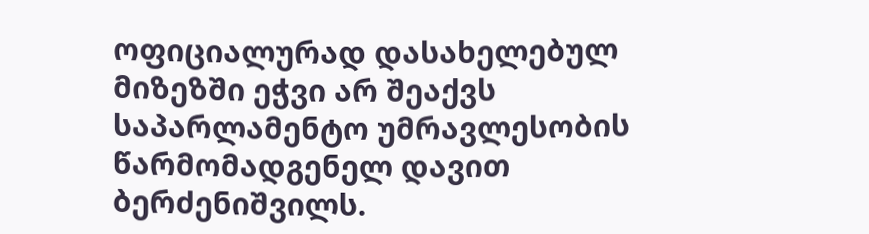ოფიციალურად დასახელებულ მიზეზში ეჭვი არ შეაქვს საპარლამენტო უმრავლესობის წარმომადგენელ დავით ბერძენიშვილს.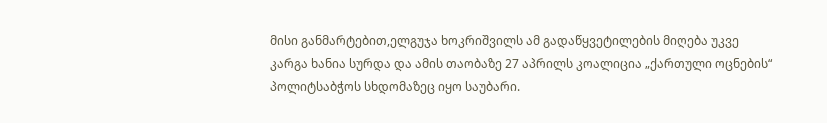მისი განმარტებით,ელგუჯა ხოკრიშვილს ამ გადაწყვეტილების მიღება უკვე კარგა ხანია სურდა და ამის თაობაზე 27 აპრილს კოალიცია „ქართული ოცნების“ პოლიტსაბჭოს სხდომაზეც იყო საუბარი.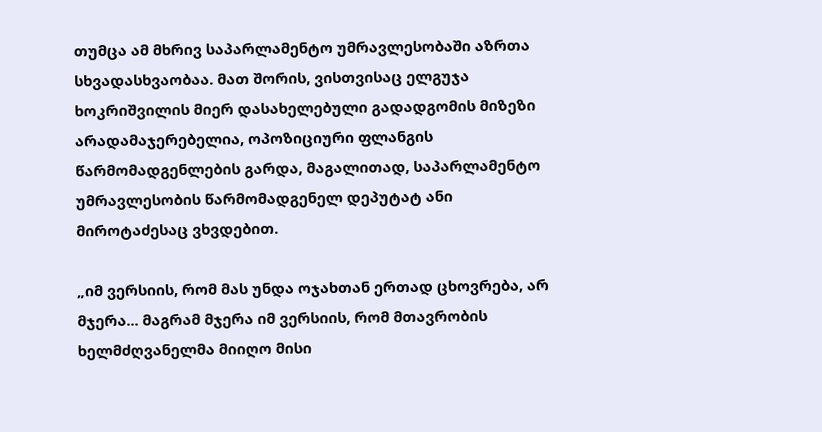თუმცა ამ მხრივ საპარლამენტო უმრავლესობაში აზრთა სხვადასხვაობაა. მათ შორის, ვისთვისაც ელგუჯა ხოკრიშვილის მიერ დასახელებული გადადგომის მიზეზი არადამაჯერებელია, ოპოზიციური ფლანგის წარმომადგენლების გარდა, მაგალითად, საპარლამენტო უმრავლესობის წარმომადგენელ დეპუტატ ანი მიროტაძესაც ვხვდებით.

„იმ ვერსიის, რომ მას უნდა ოჯახთან ერთად ცხოვრება, არ მჯერა... მაგრამ მჯერა იმ ვერსიის, რომ მთავრობის ხელმძღვანელმა მიიღო მისი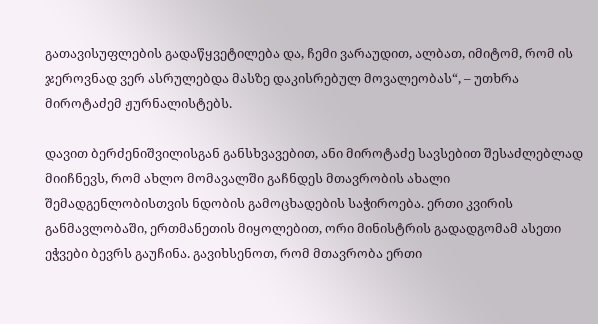გათავისუფლების გადაწყვეტილება და, ჩემი ვარაუდით, ალბათ, იმიტომ, რომ ის ჯეროვნად ვერ ასრულებდა მასზე დაკისრებულ მოვალეობას“, – უთხრა მიროტაძემ ჟურნალისტებს.

დავით ბერძენიშვილისგან განსხვავებით, ანი მიროტაძე სავსებით შესაძლებლად მიიჩნევს, რომ ახლო მომავალში გაჩნდეს მთავრობის ახალი შემადგენლობისთვის ნდობის გამოცხადების საჭიროება. ერთი კვირის განმავლობაში, ერთმანეთის მიყოლებით, ორი მინისტრის გადადგომამ ასეთი ეჭვები ბევრს გაუჩინა. გავიხსენოთ, რომ მთავრობა ერთი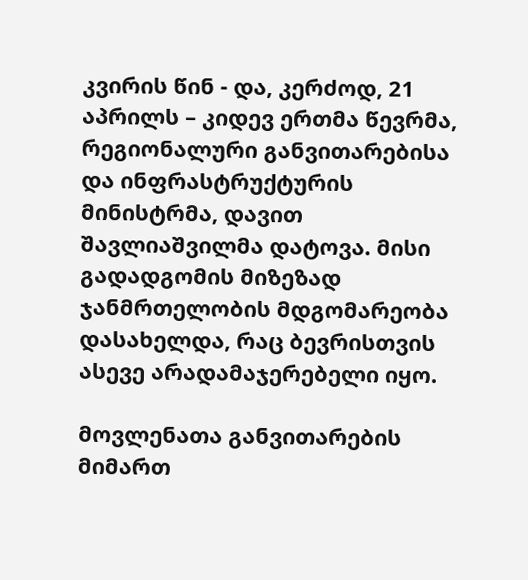კვირის წინ - და, კერძოდ, 21 აპრილს – კიდევ ერთმა წევრმა, რეგიონალური განვითარებისა და ინფრასტრუქტურის მინისტრმა, დავით შავლიაშვილმა დატოვა. მისი გადადგომის მიზეზად ჯანმრთელობის მდგომარეობა დასახელდა, რაც ბევრისთვის ასევე არადამაჯერებელი იყო.

მოვლენათა განვითარების მიმართ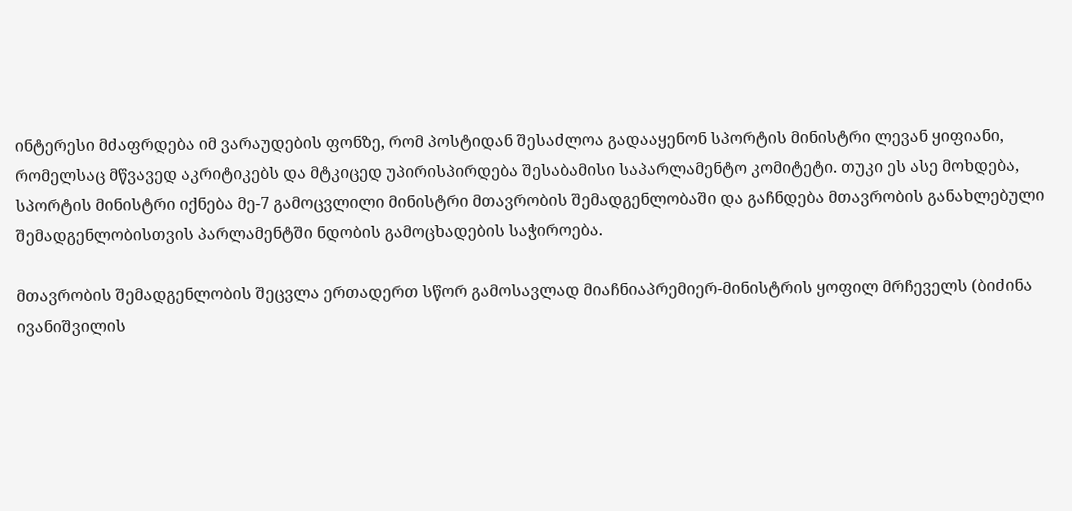ინტერესი მძაფრდება იმ ვარაუდების ფონზე, რომ პოსტიდან შესაძლოა გადააყენონ სპორტის მინისტრი ლევან ყიფიანი, რომელსაც მწვავედ აკრიტიკებს და მტკიცედ უპირისპირდება შესაბამისი საპარლამენტო კომიტეტი. თუკი ეს ასე მოხდება, სპორტის მინისტრი იქნება მე-7 გამოცვლილი მინისტრი მთავრობის შემადგენლობაში და გაჩნდება მთავრობის განახლებული შემადგენლობისთვის პარლამენტში ნდობის გამოცხადების საჭიროება.

მთავრობის შემადგენლობის შეცვლა ერთადერთ სწორ გამოსავლად მიაჩნიაპრემიერ-მინისტრის ყოფილ მრჩეველს (ბიძინა ივანიშვილის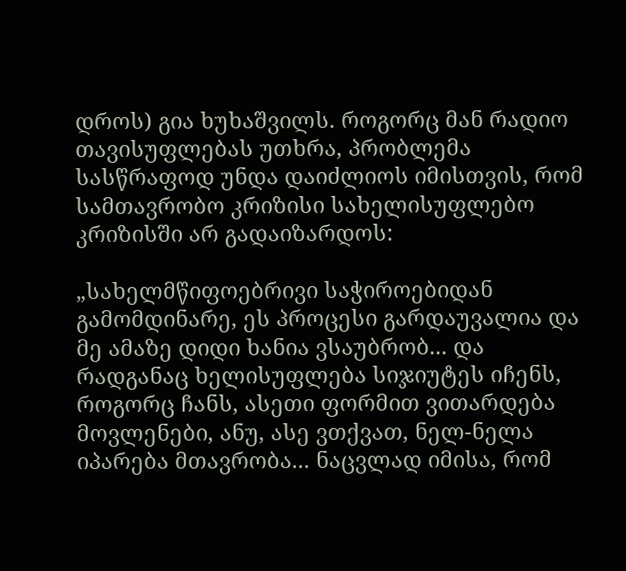დროს) გია ხუხაშვილს. როგორც მან რადიო თავისუფლებას უთხრა, პრობლემა სასწრაფოდ უნდა დაიძლიოს იმისთვის, რომ სამთავრობო კრიზისი სახელისუფლებო კრიზისში არ გადაიზარდოს:

„სახელმწიფოებრივი საჭიროებიდან გამომდინარე, ეს პროცესი გარდაუვალია და მე ამაზე დიდი ხანია ვსაუბრობ... და რადგანაც ხელისუფლება სიჯიუტეს იჩენს, როგორც ჩანს, ასეთი ფორმით ვითარდება მოვლენები, ანუ, ასე ვთქვათ, ნელ-ნელა იპარება მთავრობა... ნაცვლად იმისა, რომ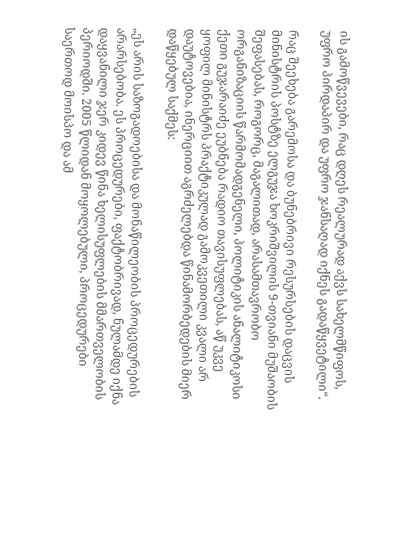ის გამოწვევები, რაც დღეს რეალურად აქვს სახელმწიფოს, უფრო პირდაპირ და უფრო ჯანსაღად იქნეს გადაწყვეტილი“.

რაც შეეხება გარემოსა და ბუნებრივი რესურსების დაცვის მინისტრის პოსტზე ელგუჯა ხოკრიშვილის 9-თვიანი მუშაობის შეფასებას, როგორც, მაგალითად, არასამთავრობო ორგანიზაციის წარმომადგენელი, პოლიტიკის ანალიტიკოსი ქეთი გუჯარაიძე ეუბნება რადიო თავისუფლებას, აწ უკვე ყოფილ მინისტრს პრაქტიკულად გამოკვეთილი კვალი არ დაუტოვებია, ინერციით აგრძელებდა წინამორბედების მიერ დაწყებულ საქმეს:

„ეს არის საზოგადოებისა და მონაწილეობის პროცედურების არარსებობა. ეს პროცედურები, ფაქტობრივად, ნულამდე იქნა დაყვანილი ჯერ კიდევ წინა ხელისუფლების მმართველობის პერიოდში. 2005 წლიდან მოყოლებული, პროცედურები საერთოდ მოისპო და ამ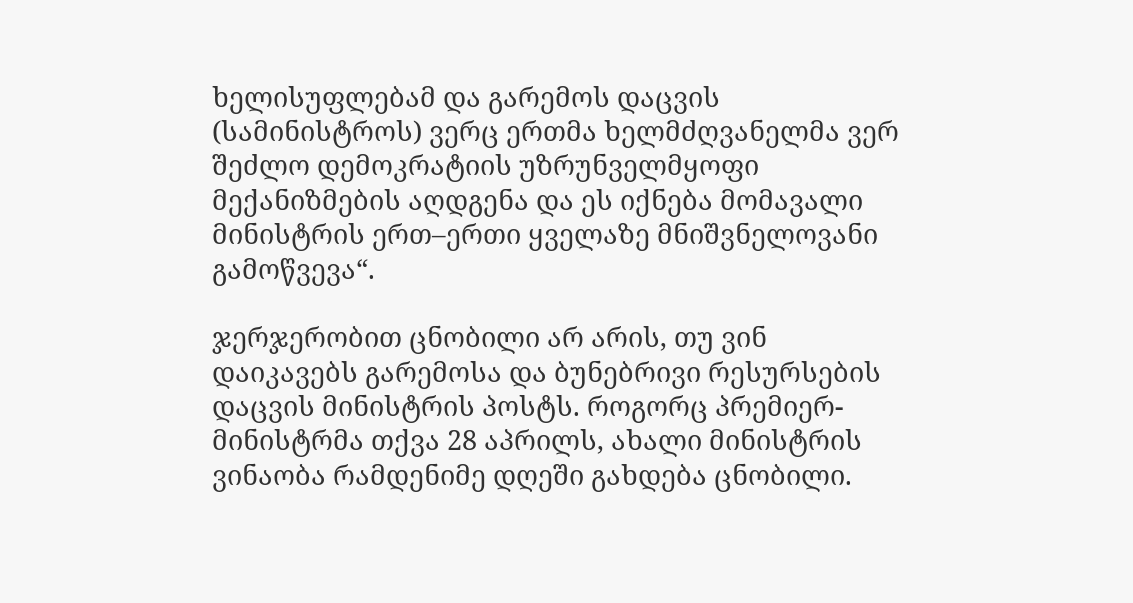ხელისუფლებამ და გარემოს დაცვის (სამინისტროს) ვერც ერთმა ხელმძღვანელმა ვერ შეძლო დემოკრატიის უზრუნველმყოფი მექანიზმების აღდგენა და ეს იქნება მომავალი მინისტრის ერთ–ერთი ყველაზე მნიშვნელოვანი გამოწვევა“.

ჯერჯერობით ცნობილი არ არის, თუ ვინ დაიკავებს გარემოსა და ბუნებრივი რესურსების დაცვის მინისტრის პოსტს. როგორც პრემიერ-მინისტრმა თქვა 28 აპრილს, ახალი მინისტრის ვინაობა რამდენიმე დღეში გახდება ცნობილი.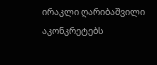ირაკლი ღარიბაშვილი აკონკრეტებს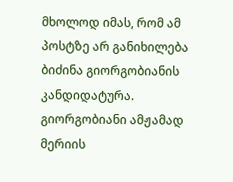მხოლოდ იმას, რომ ამ პოსტზე არ განიხილება ბიძინა გიორგობიანის კანდიდატურა. გიორგობიანი ამჟამად მერიის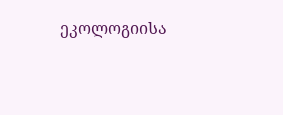ეკოლოგიისა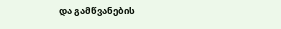და გამწვანების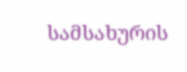სამსახურის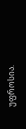უფროსია.